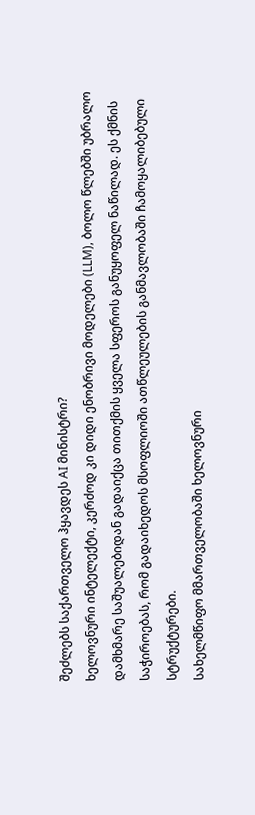შეძლებს საქართველო ჰყავდეს AI მინისტრი?
ხელოვნური ინტელექტი, კერძოდ კი დიდი ენობრივი მოდელები (LLM), ბოლო წლებში უბრალო დამხმარე საშუალებიდან გადაიქცა თითქმის ყველა სფეროს განუყოფელ ნაწილად. ეს ქმნის საჭიროებას, რომ გადაიხედოს მსოფლიოში ათწლეულების განმავლობაში ჩამოყალიბებული სტრუქტურები.
სახელმწიფო მმართველობაში ხელოვნური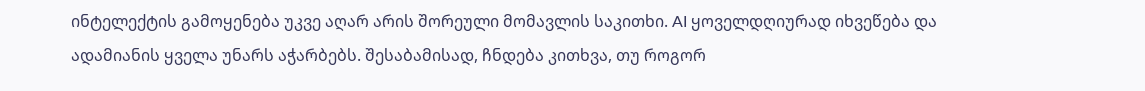ინტელექტის გამოყენება უკვე აღარ არის შორეული მომავლის საკითხი. AI ყოველდღიურად იხვეწება და ადამიანის ყველა უნარს აჭარბებს. შესაბამისად, ჩნდება კითხვა, თუ როგორ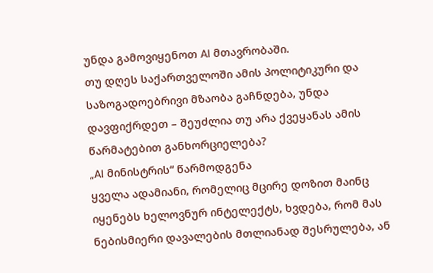უნდა გამოვიყენოთ AI მთავრობაში.
თუ დღეს საქართველოში ამის პოლიტიკური და საზოგადოებრივი მზაობა გაჩნდება, უნდა დავფიქრდეთ – შეუძლია თუ არა ქვეყანას ამის წარმატებით განხორციელება?
„AI მინისტრის“ წარმოდგენა
ყველა ადამიანი, რომელიც მცირე დოზით მაინც იყენებს ხელოვნურ ინტელექტს, ხვდება, რომ მას ნებისმიერი დავალების მთლიანად შესრულება, ან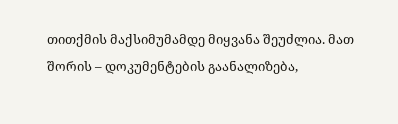თითქმის მაქსიმუმამდე მიყვანა შეუძლია. მათ შორის – დოკუმენტების გაანალიზება,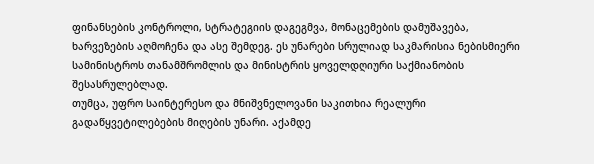ფინანსების კონტროლი, სტრატეგიის დაგეგმვა, მონაცემების დამუშავება, ხარვეზების აღმოჩენა და ასე შემდეგ. ეს უნარები სრულიად საკმარისია ნებისმიერი სამინისტროს თანამშრომლის და მინისტრის ყოველდღიური საქმიანობის შესასრულებლად.
თუმცა, უფრო საინტერესო და მნიშვნელოვანი საკითხია რეალური გადაწყვეტილებების მიღების უნარი. აქამდე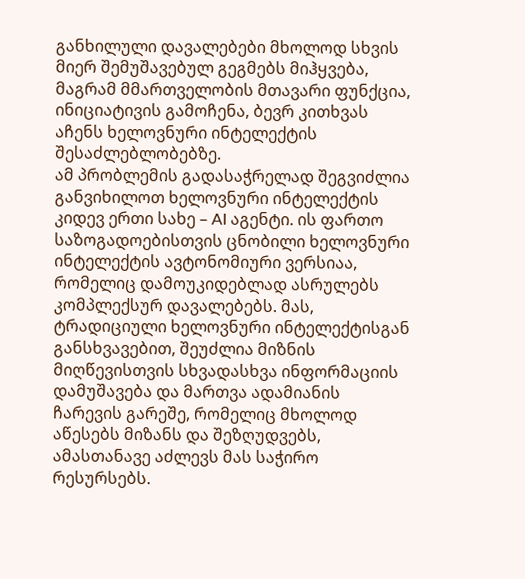განხილული დავალებები მხოლოდ სხვის მიერ შემუშავებულ გეგმებს მიჰყვება, მაგრამ მმართველობის მთავარი ფუნქცია, ინიციატივის გამოჩენა, ბევრ კითხვას აჩენს ხელოვნური ინტელექტის შესაძლებლობებზე.
ამ პრობლემის გადასაჭრელად შეგვიძლია განვიხილოთ ხელოვნური ინტელექტის კიდევ ერთი სახე – AI აგენტი. ის ფართო საზოგადოებისთვის ცნობილი ხელოვნური ინტელექტის ავტონომიური ვერსიაა, რომელიც დამოუკიდებლად ასრულებს კომპლექსურ დავალებებს. მას, ტრადიციული ხელოვნური ინტელექტისგან განსხვავებით, შეუძლია მიზნის მიღწევისთვის სხვადასხვა ინფორმაციის დამუშავება და მართვა ადამიანის ჩარევის გარეშე, რომელიც მხოლოდ აწესებს მიზანს და შეზღუდვებს, ამასთანავე აძლევს მას საჭირო რესურსებს.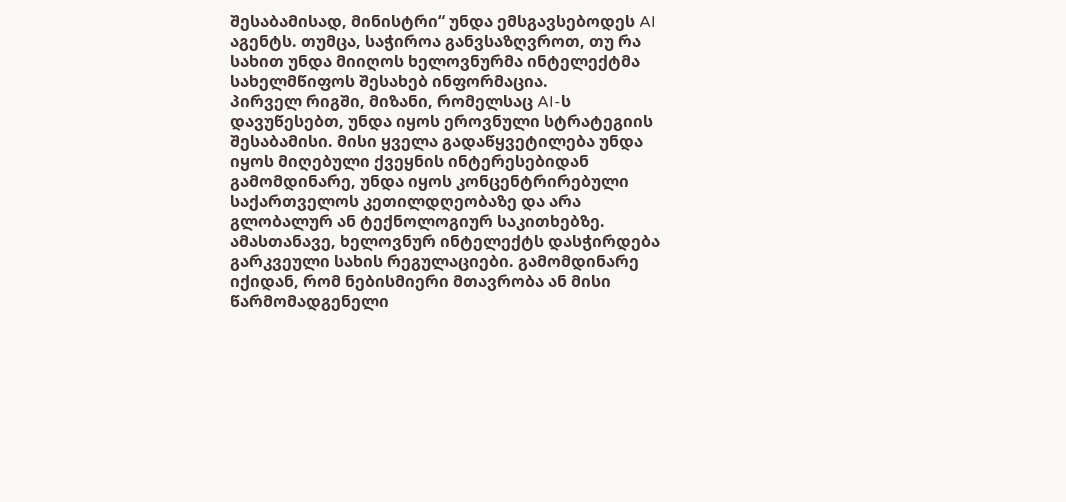შესაბამისად, მინისტრი“ უნდა ემსგავსებოდეს AI აგენტს. თუმცა, საჭიროა განვსაზღვროთ, თუ რა სახით უნდა მიიღოს ხელოვნურმა ინტელექტმა სახელმწიფოს შესახებ ინფორმაცია.
პირველ რიგში, მიზანი, რომელსაც AI-ს დავუწესებთ, უნდა იყოს ეროვნული სტრატეგიის შესაბამისი. მისი ყველა გადაწყვეტილება უნდა იყოს მიღებული ქვეყნის ინტერესებიდან გამომდინარე, უნდა იყოს კონცენტრირებული საქართველოს კეთილდღეობაზე და არა გლობალურ ან ტექნოლოგიურ საკითხებზე.
ამასთანავე, ხელოვნურ ინტელექტს დასჭირდება გარკვეული სახის რეგულაციები. გამომდინარე იქიდან, რომ ნებისმიერი მთავრობა ან მისი წარმომადგენელი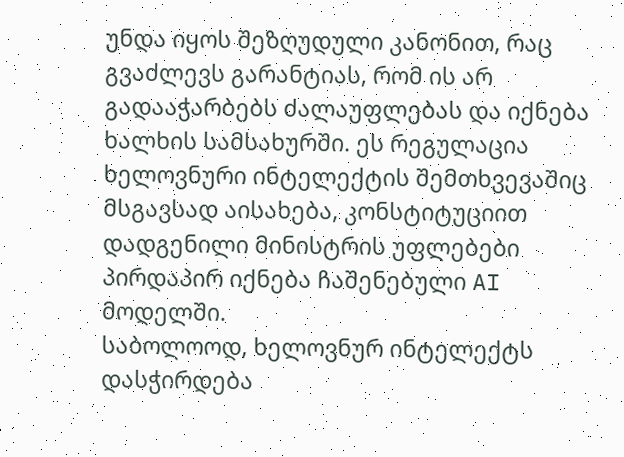უნდა იყოს შეზღუდული კანონით, რაც გვაძლევს გარანტიას, რომ ის არ გადააჭარბებს ძალაუფლებას და იქნება ხალხის სამსახურში. ეს რეგულაცია ხელოვნური ინტელექტის შემთხვევაშიც მსგავსად აისახება, კონსტიტუციით დადგენილი მინისტრის უფლებები პირდაპირ იქნება ჩაშენებული AI მოდელში.
საბოლოოდ, ხელოვნურ ინტელექტს დასჭირდება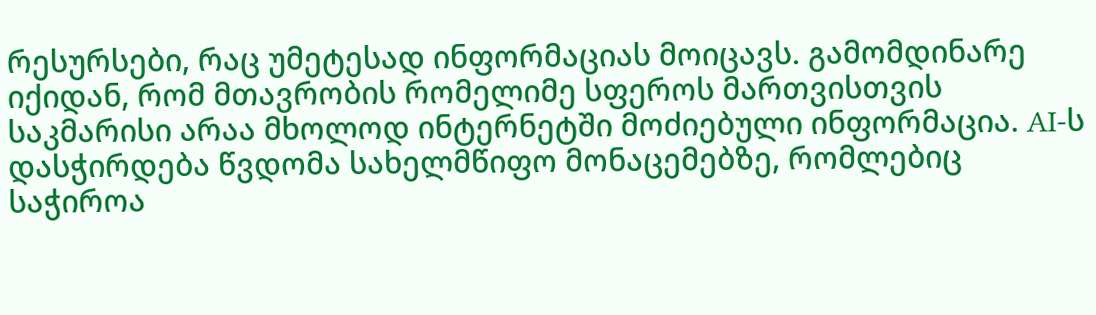რესურსები, რაც უმეტესად ინფორმაციას მოიცავს. გამომდინარე იქიდან, რომ მთავრობის რომელიმე სფეროს მართვისთვის საკმარისი არაა მხოლოდ ინტერნეტში მოძიებული ინფორმაცია. AI-ს დასჭირდება წვდომა სახელმწიფო მონაცემებზე, რომლებიც საჭიროა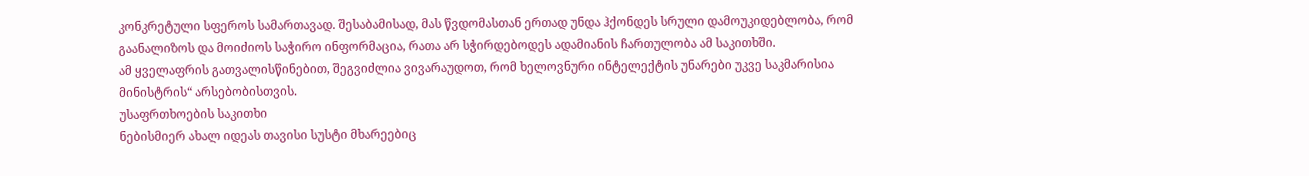კონკრეტული სფეროს სამართავად. შესაბამისად, მას წვდომასთან ერთად უნდა ჰქონდეს სრული დამოუკიდებლობა, რომ გაანალიზოს და მოიძიოს საჭირო ინფორმაცია, რათა არ სჭირდებოდეს ადამიანის ჩართულობა ამ საკითხში.
ამ ყველაფრის გათვალისწინებით, შეგვიძლია ვივარაუდოთ, რომ ხელოვნური ინტელექტის უნარები უკვე საკმარისია მინისტრის“ არსებობისთვის.
უსაფრთხოების საკითხი
ნებისმიერ ახალ იდეას თავისი სუსტი მხარეებიც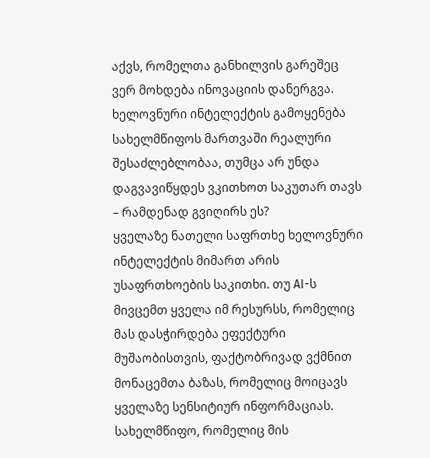აქვს, რომელთა განხილვის გარეშეც ვერ მოხდება ინოვაციის დანერგვა. ხელოვნური ინტელექტის გამოყენება სახელმწიფოს მართვაში რეალური შესაძლებლობაა, თუმცა არ უნდა დაგვავიწყდეს ვკითხოთ საკუთარ თავს – რამდენად გვიღირს ეს?
ყველაზე ნათელი საფრთხე ხელოვნური ინტელექტის მიმართ არის უსაფრთხოების საკითხი. თუ AI-ს მივცემთ ყველა იმ რესურსს, რომელიც მას დასჭირდება ეფექტური მუშაობისთვის, ფაქტობრივად ვქმნით მონაცემთა ბაზას, რომელიც მოიცავს ყველაზე სენსიტიურ ინფორმაციას. სახელმწიფო, რომელიც მის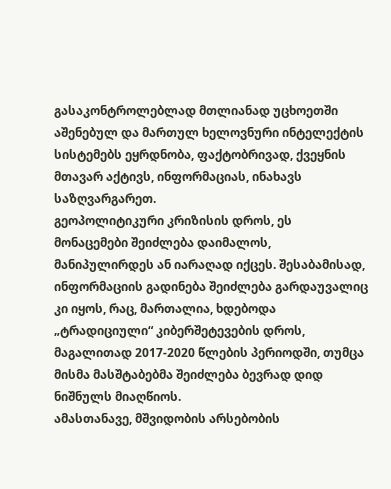გასაკონტროლებლად მთლიანად უცხოეთში აშენებულ და მართულ ხელოვნური ინტელექტის სისტემებს ეყრდნობა, ფაქტობრივად, ქვეყნის მთავარ აქტივს, ინფორმაციას, ინახავს საზღვარგარეთ.
გეოპოლიტიკური კრიზისის დროს, ეს მონაცემები შეიძლება დაიმალოს, მანიპულირდეს ან იარაღად იქცეს. შესაბამისად, ინფორმაციის გადინება შეიძლება გარდაუვალიც კი იყოს, რაც, მართალია, ხდებოდა „ტრადიციული“ კიბერშეტევების დროს, მაგალითად 2017-2020 წლების პერიოდში, თუმცა მისმა მასშტაბებმა შეიძლება ბევრად დიდ ნიშნულს მიაღწიოს.
ამასთანავე, მშვიდობის არსებობის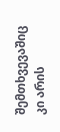შემთხვევაშიც კი არის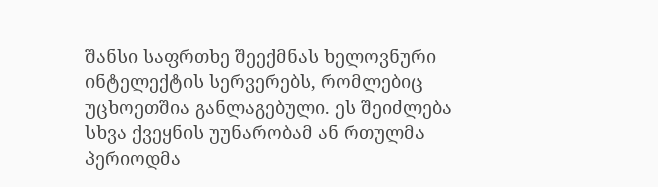შანსი საფრთხე შეექმნას ხელოვნური ინტელექტის სერვერებს, რომლებიც უცხოეთშია განლაგებული. ეს შეიძლება სხვა ქვეყნის უუნარობამ ან რთულმა პერიოდმა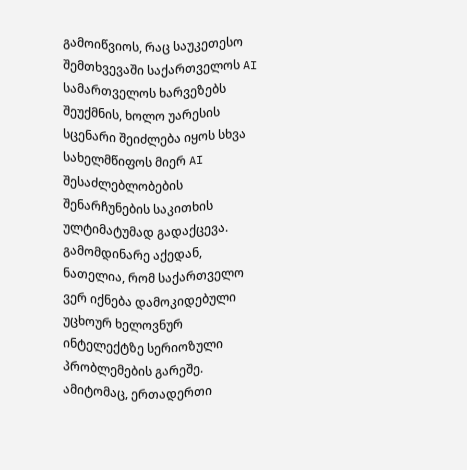გამოიწვიოს, რაც საუკეთესო შემთხვევაში საქართველოს AI სამართველოს ხარვეზებს შეუქმნის, ხოლო უარესის სცენარი შეიძლება იყოს სხვა სახელმწიფოს მიერ AI შესაძლებლობების შენარჩუნების საკითხის ულტიმატუმად გადაქცევა.
გამომდინარე აქედან, ნათელია, რომ საქართველო ვერ იქნება დამოკიდებული უცხოურ ხელოვნურ ინტელექტზე სერიოზული პრობლემების გარეშე. ამიტომაც, ერთადერთი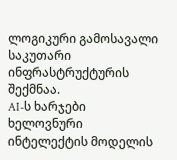ლოგიკური გამოსავალი საკუთარი ინფრასტრუქტურის შექმნაა.
AI-ს ხარჯები
ხელოვნური ინტელექტის მოდელის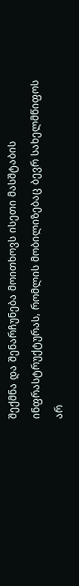შექმნა და შენარჩუნება მოითხოვს ისეთი მასშტაბის ინფრასტრუქტურას, რომლის მობილიზებაც ბევრ სახელმწიფოს არ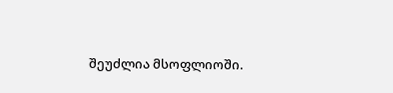შეუძლია მსოფლიოში.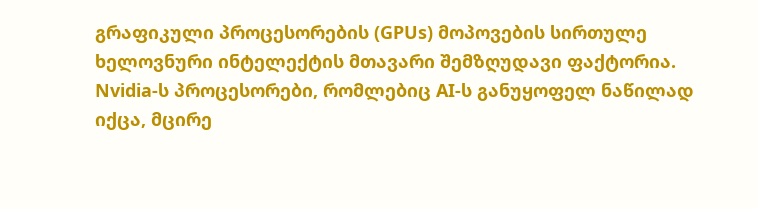გრაფიკული პროცესორების (GPUs) მოპოვების სირთულე ხელოვნური ინტელექტის მთავარი შემზღუდავი ფაქტორია. Nvidia-ს პროცესორები, რომლებიც AI-ს განუყოფელ ნაწილად იქცა, მცირე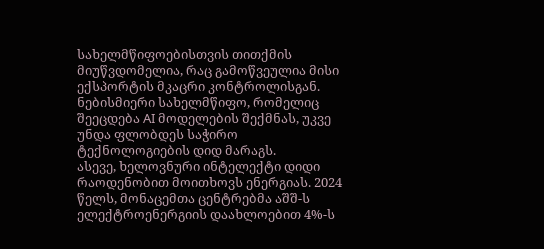სახელმწიფოებისთვის თითქმის მიუწვდომელია, რაც გამოწვეულია მისი ექსპორტის მკაცრი კონტროლისგან. ნებისმიერი სახელმწიფო, რომელიც შეეცდება AI მოდელების შექმნას, უკვე უნდა ფლობდეს საჭირო ტექნოლოგიების დიდ მარაგს.
ასევე, ხელოვნური ინტელექტი დიდი რაოდენობით მოითხოვს ენერგიას. 2024 წელს, მონაცემთა ცენტრებმა აშშ-ს ელექტროენერგიის დაახლოებით 4%-ს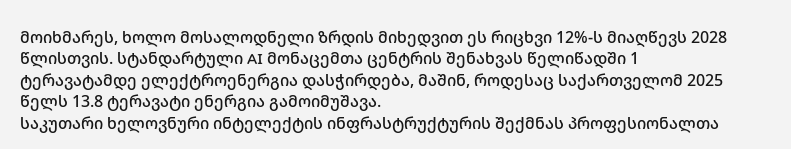მოიხმარეს, ხოლო მოსალოდნელი ზრდის მიხედვით ეს რიცხვი 12%-ს მიაღწევს 2028 წლისთვის. სტანდარტული AI მონაცემთა ცენტრის შენახვას წელიწადში 1 ტერავატამდე ელექტროენერგია დასჭირდება, მაშინ, როდესაც საქართველომ 2025 წელს 13.8 ტერავატი ენერგია გამოიმუშავა.
საკუთარი ხელოვნური ინტელექტის ინფრასტრუქტურის შექმნას პროფესიონალთა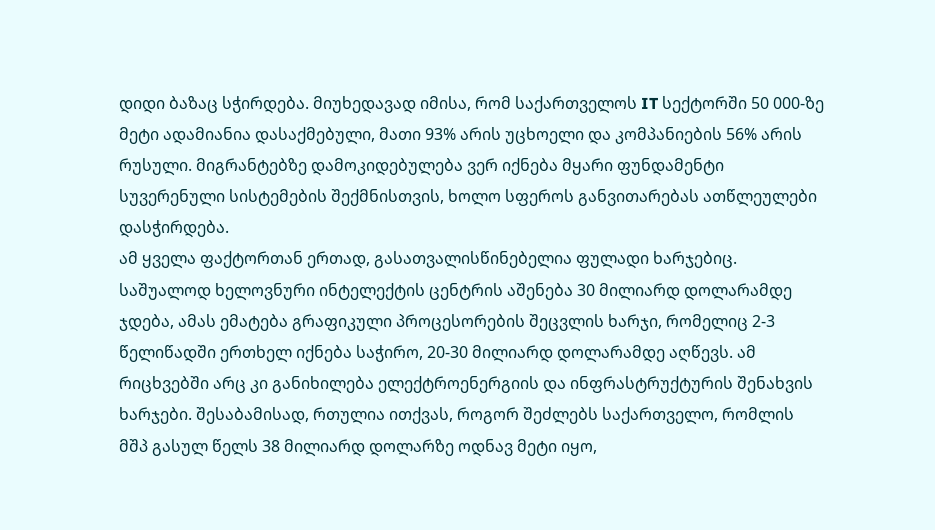დიდი ბაზაც სჭირდება. მიუხედავად იმისა, რომ საქართველოს IT სექტორში 50 000-ზე მეტი ადამიანია დასაქმებული, მათი 93% არის უცხოელი და კომპანიების 56% არის რუსული. მიგრანტებზე დამოკიდებულება ვერ იქნება მყარი ფუნდამენტი სუვერენული სისტემების შექმნისთვის, ხოლო სფეროს განვითარებას ათწლეულები დასჭირდება.
ამ ყველა ფაქტორთან ერთად, გასათვალისწინებელია ფულადი ხარჯებიც. საშუალოდ ხელოვნური ინტელექტის ცენტრის აშენება 30 მილიარდ დოლარამდე ჯდება, ამას ემატება გრაფიკული პროცესორების შეცვლის ხარჯი, რომელიც 2-3 წელიწადში ერთხელ იქნება საჭირო, 20-30 მილიარდ დოლარამდე აღწევს. ამ რიცხვებში არც კი განიხილება ელექტროენერგიის და ინფრასტრუქტურის შენახვის ხარჯები. შესაბამისად, რთულია ითქვას, როგორ შეძლებს საქართველო, რომლის მშპ გასულ წელს 38 მილიარდ დოლარზე ოდნავ მეტი იყო,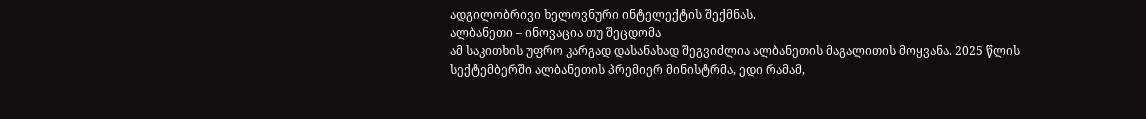ადგილობრივი ხელოვნური ინტელექტის შექმნას.
ალბანეთი – ინოვაცია თუ შეცდომა
ამ საკითხის უფრო კარგად დასანახად შეგვიძლია ალბანეთის მაგალითის მოყვანა. 2025 წლის სექტემბერში ალბანეთის პრემიერ მინისტრმა, ედი რამამ,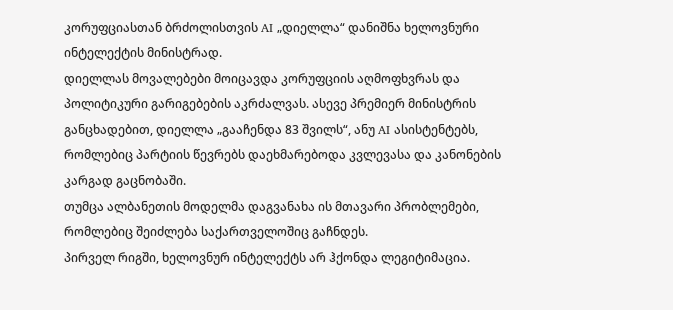კორუფციასთან ბრძოლისთვის AI „დიელლა“ დანიშნა ხელოვნური ინტელექტის მინისტრად.
დიელლას მოვალებები მოიცავდა კორუფციის აღმოფხვრას და პოლიტიკური გარიგებების აკრძალვას. ასევე პრემიერ მინისტრის განცხადებით, დიელლა „გააჩენდა 83 შვილს“, ანუ AI ასისტენტებს, რომლებიც პარტიის წევრებს დაეხმარებოდა კვლევასა და კანონების კარგად გაცნობაში.
თუმცა ალბანეთის მოდელმა დაგვანახა ის მთავარი პრობლემები, რომლებიც შეიძლება საქართველოშიც გაჩნდეს.
პირველ რიგში, ხელოვნურ ინტელექტს არ ჰქონდა ლეგიტიმაცია.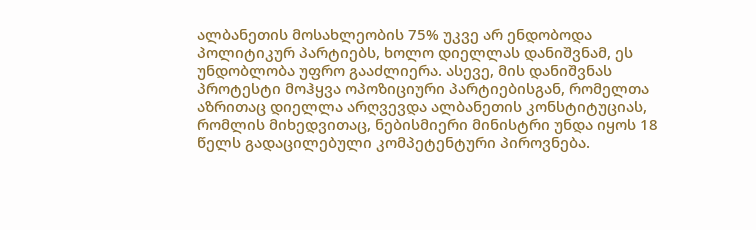ალბანეთის მოსახლეობის 75% უკვე არ ენდობოდა პოლიტიკურ პარტიებს, ხოლო დიელლას დანიშვნამ, ეს უნდობლობა უფრო გააძლიერა. ასევე, მის დანიშვნას პროტესტი მოჰყვა ოპოზიციური პარტიებისგან, რომელთა აზრითაც დიელლა არღვევდა ალბანეთის კონსტიტუციას, რომლის მიხედვითაც, ნებისმიერი მინისტრი უნდა იყოს 18 წელს გადაცილებული კომპეტენტური პიროვნება.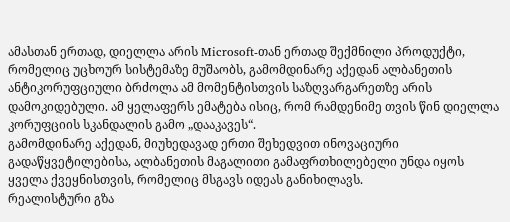ამასთან ერთად, დიელლა არის Microsoft-თან ერთად შექმნილი პროდუქტი, რომელიც უცხოურ სისტემაზე მუშაობს, გამომდინარე აქედან ალბანეთის ანტიკორუფციული ბრძოლა ამ მომენტისთვის საზღვარგარეთზე არის დამოკიდებული. ამ ყელაფერს ემატება ისიც, რომ რამდენიმე თვის წინ დიელლა კორუფციის სკანდალის გამო „დააკავეს“.
გამომდინარე აქედან, მიუხედავად ერთი შეხედვით ინოვაციური გადაწყვეტილებისა, ალბანეთის მაგალითი გამაფრთხილებელი უნდა იყოს ყველა ქვეყნისთვის, რომელიც მსგავს იდეას განიხილავს.
რეალისტური გზა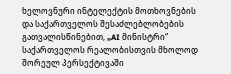ხელოვნური ინტელექტის მოთხოვნების და საქართველოს შესაძლებლობების გათვალისწინებით, „AI მინისტრი“ საქართველოს რეალობისთვის მხოლოდ შორეულ პერსექტივაში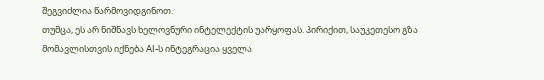შეგვიძლია წარმოვიდგინოთ.
თუმცა, ეს არ ნიშნავს ხელოვნური ინტელექტის უარყოფას. პირიქით, საუკეთესო გზა მომავლისთვის იქნება AI-ს ინტეგრაცია ყველა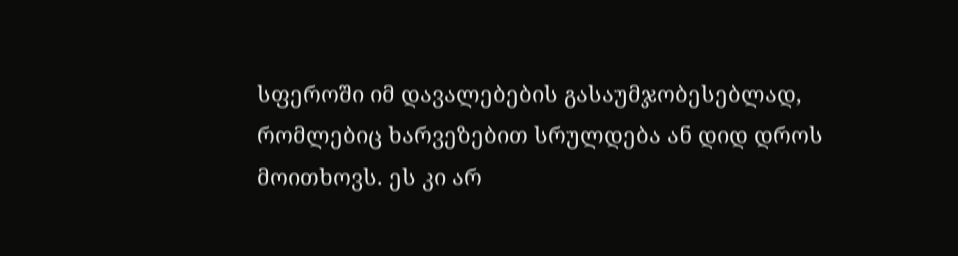სფეროში იმ დავალებების გასაუმჯობესებლად, რომლებიც ხარვეზებით სრულდება ან დიდ დროს მოითხოვს. ეს კი არ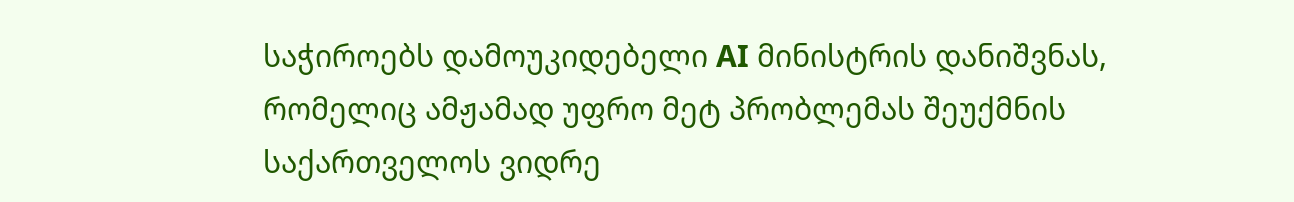საჭიროებს დამოუკიდებელი AI მინისტრის დანიშვნას, რომელიც ამჟამად უფრო მეტ პრობლემას შეუქმნის საქართველოს ვიდრე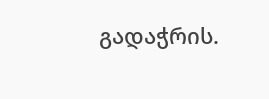გადაჭრის.